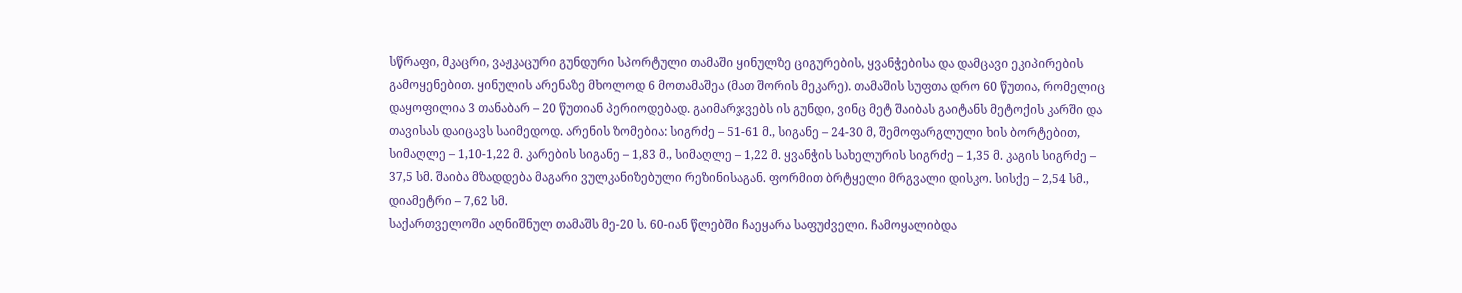სწრაფი, მკაცრი, ვაჟკაცური გუნდური სპორტული თამაში ყინულზე ციგურების, ყვანჭებისა და დამცავი ეკიპირების გამოყენებით. ყინულის არენაზე მხოლოდ 6 მოთამაშეა (მათ შორის მეკარე). თამაშის სუფთა დრო 60 წუთია, რომელიც დაყოფილია 3 თანაბარ – 20 წუთიან პერიოდებად. გაიმარჯვებს ის გუნდი, ვინც მეტ შაიბას გაიტანს მეტოქის კარში და თავისას დაიცავს საიმედოდ. არენის ზომებია: სიგრძე – 51-61 მ., სიგანე – 24-30 მ, შემოფარგლული ხის ბორტებით, სიმაღლე – 1,10-1,22 მ. კარების სიგანე – 1,83 მ., სიმაღლე – 1,22 მ. ყვანჭის სახელურის სიგრძე – 1,35 მ. კაგის სიგრძე – 37,5 სმ. შაიბა მზადდება მაგარი ვულკანიზებული რეზინისაგან. ფორმით ბრტყელი მრგვალი დისკო. სისქე – 2,54 სმ., დიამეტრი – 7,62 სმ.
საქართველოში აღნიშნულ თამაშს მე-20 ს. 60-იან წლებში ჩაეყარა საფუძველი. ჩამოყალიბდა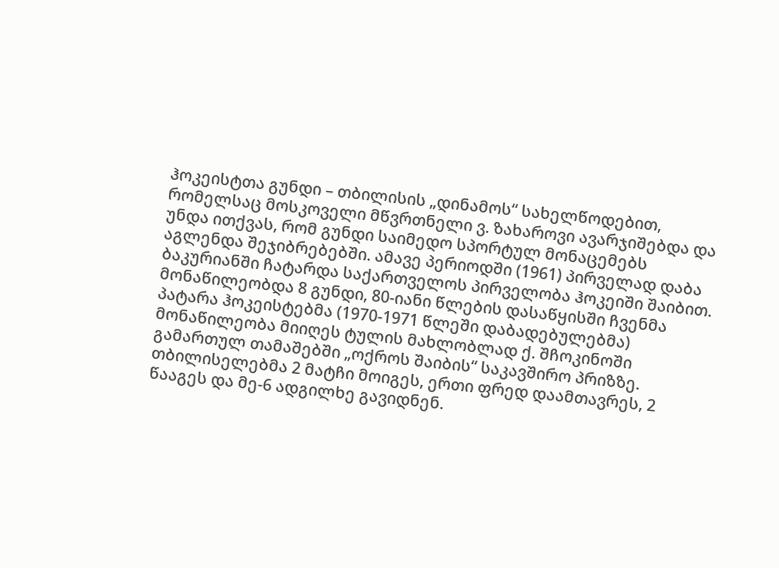ჰოკეისტთა გუნდი – თბილისის „დინამოს“ სახელწოდებით, რომელსაც მოსკოველი მწვრთნელი ვ. ზახაროვი ავარჯიშებდა და უნდა ითქვას, რომ გუნდი საიმედო სპორტულ მონაცემებს აგლენდა შეჯიბრებებში. ამავე პერიოდში (1961) პირველად დაბა ბაკურიანში ჩატარდა საქართველოს პირველობა ჰოკეიში შაიბით. მონაწილეობდა 8 გუნდი, 80-იანი წლების დასაწყისში ჩვენმა პატარა ჰოკეისტებმა (1970-1971 წლეში დაბადებულებმა) მონაწილეობა მიიღეს ტულის მახლობლად ქ. შჩოკინოში გამართულ თამაშებში „ოქროს შაიბის“ საკავშირო პრიზზე. თბილისელებმა 2 მატჩი მოიგეს, ერთი ფრედ დაამთავრეს, 2 წააგეს და მე-6 ადგილხე გავიდნენ.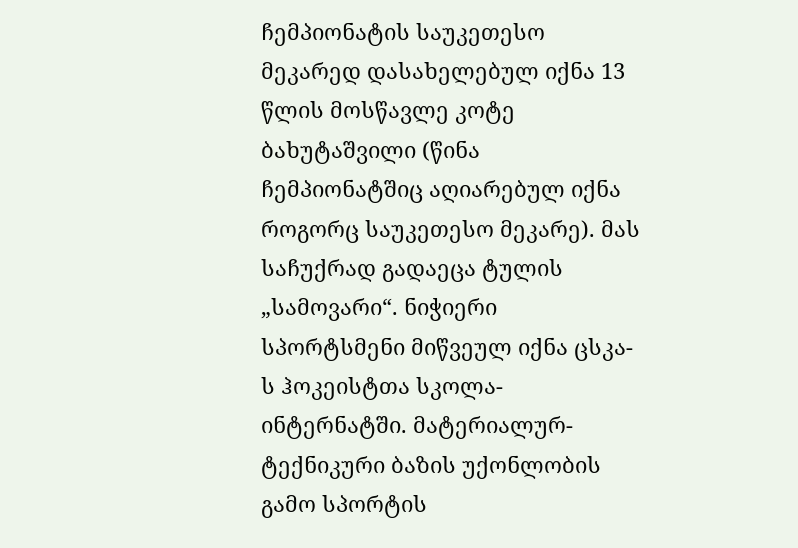ჩემპიონატის საუკეთესო მეკარედ დასახელებულ იქნა 13 წლის მოსწავლე კოტე ბახუტაშვილი (წინა ჩემპიონატშიც აღიარებულ იქნა როგორც საუკეთესო მეკარე). მას საჩუქრად გადაეცა ტულის „სამოვარი“. ნიჭიერი სპორტსმენი მიწვეულ იქნა ცსკა-ს ჰოკეისტთა სკოლა-ინტერნატში. მატერიალურ-ტექნიკური ბაზის უქონლობის გამო სპორტის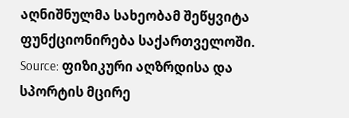აღნიშნულმა სახეობამ შეწყვიტა ფუნქციონირება საქართველოში.
Source: ფიზიკური აღზრდისა და სპორტის მცირე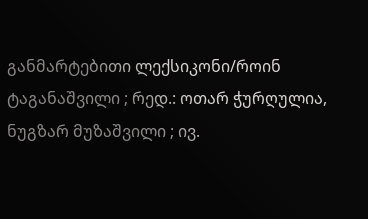განმარტებითი ლექსიკონი/როინ ტაგანაშვილი ; რედ.: ოთარ ჭურღულია, ნუგზარ მუზაშვილი ; ივ.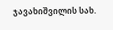ჯავახიშვილის სახ.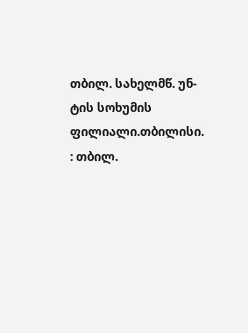თბილ. სახელმწ. უნ-ტის სოხუმის ფილიალი.თბილისი. : თბილ.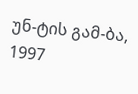უნ-ტის გამ-ბა, 1997